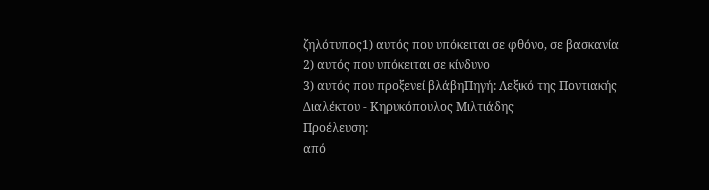ζηλότυπος1) αυτός που υπόκειται σε φθόνο, σε βασκανία
2) αυτός που υπόκειται σε κίνδυνο
3) αυτός που προξενεί βλάβηΠηγή: Λεξικό της Ποντιακής Διαλέκτου - Κηρυκόπουλος Μιλτιάδης
Προέλευση:
από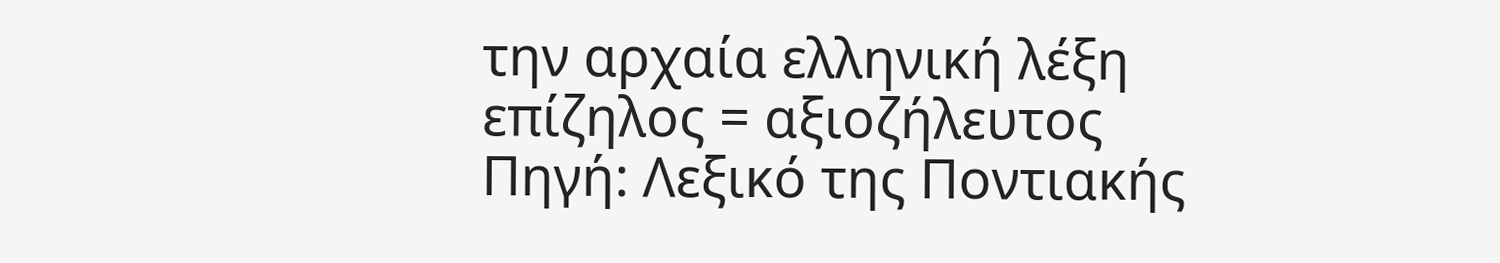την αρχαία ελληνική λέξη επίζηλος = αξιοζήλευτος
Πηγή: Λεξικό της Ποντιακής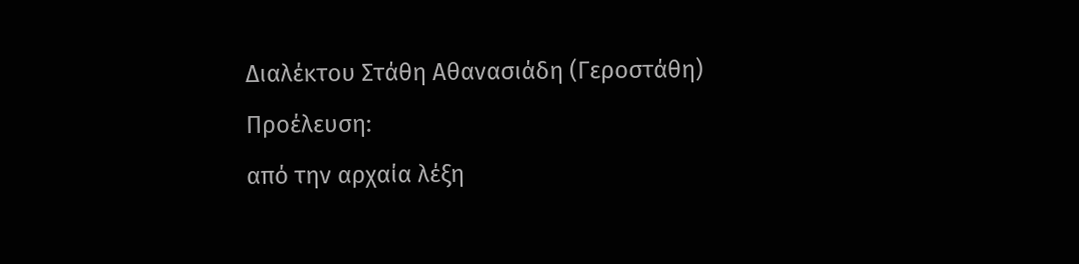Διαλέκτου Στάθη Αθανασιάδη (Γεροστάθη)
Προέλευση:
από την αρχαία λέξη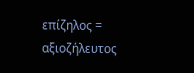επίζηλος = αξιοζήλευτος